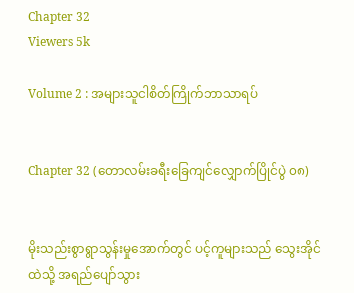Chapter 32
Viewers 5k

Volume 2 : အများသူငါစိတ်ကြိုက်ဘာသာရပ်


Chapter 32 (တောလမ်းခရီးခြေကျင်လျှောက်ပြိုင်ပွဲ ၀၈)


မိုးသည်းစွာရွာသွန်းမှုအောက်တွင် ပင့်ကူများသည် သွေးအိုင်ထဲသို့ အရည်ပျော်သွား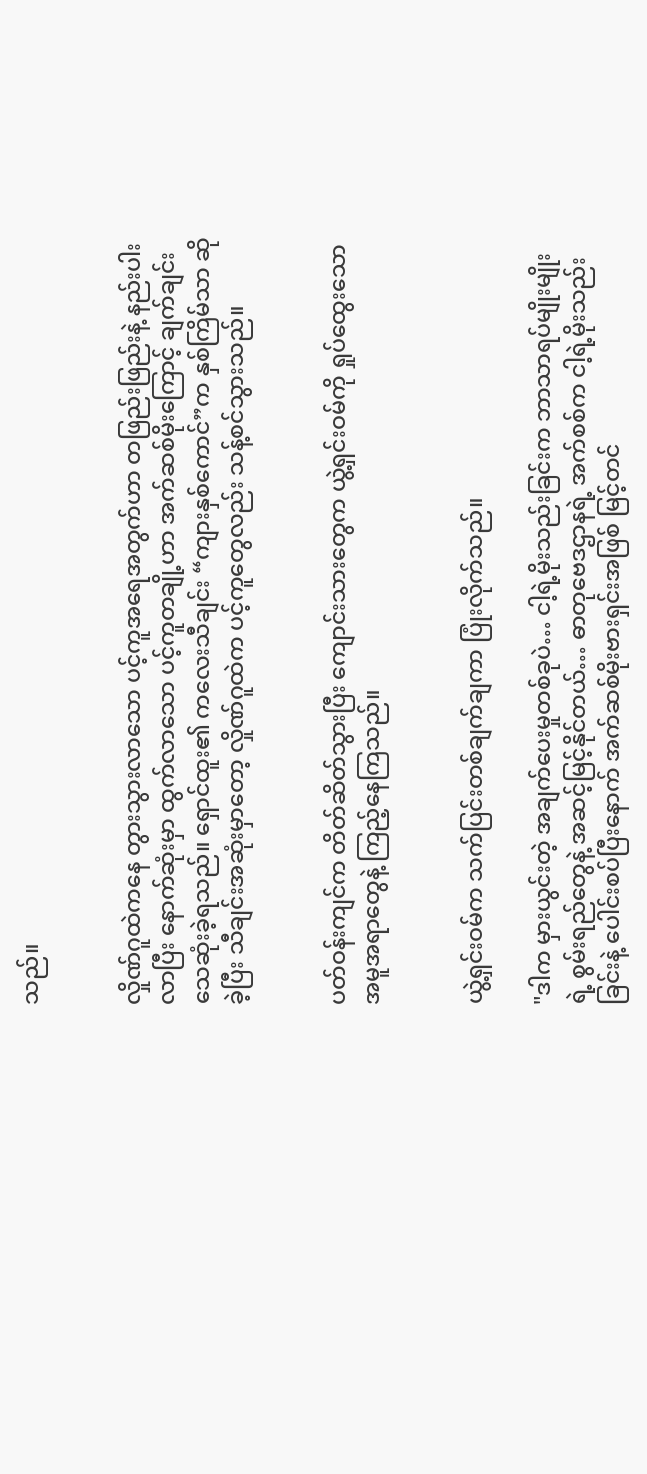သည်။


လှိုဏ်ဂူထဲကနေ တွားသွားလာသော ပင့်ကူအရေအတွက်ဟာ တဖြည်းဖြည်းနဲ့ နည်းပါးလာပြီး နောက်ဆုံးမှာ ထွက်လာသော ပင့်ကူတချို့ဟာ အက်ဆစ်မိုးကြောင့် ချက်ချင်း သေဆုံးခဲ့ရသည်။ ရှောင်ထူး၏ ကလေးသီချင်း “ကျားနှစ်ကောင်”က နှစ်ကြိမ်သာ ဆိုခဲ့ပြီး သီချင်းအဆုံးမှာတော့ လှိုဏ်ဂူထဲက ပင့်ကူတွေလည်း သန့်စင်သွားသည်။


ပတ်ဝန်းကျင်က တိတ်ဆိတ်သွားပြီး ကျောင်းသားတွေက ယွဲ့ရှင်းဝမ်ကို ရှုပ်ထွေးသော အမူအရာတွေနဲ့ ကြည့်နေကြသည်။


ယွဲ့ရှင်းဝမ်က သက်ပြင်းတစ်ချက်ချကာ ပြုံးလိုက်သည်။

"ဒါက မှားယွင်းတဲ့ အချက်ပေးမှုတစ်ခုပဲ… ငါ့ရဲ့မိုးသည်းခြင်းက ဘာသာရပ်မျိုးမျိုးရဲ့ စွမ်းရည်တွေနဲ့ အဆင့်မြင့်နိုင်တယ်… ဓာတုဗေဒဌာနရဲ့ အက်စစ်က ငါ့ရဲ့မိုးသည်းခြင်းနဲ့ ပေါင်းစပ်ပြီးနောက် အက်ဆစ်မိုးဗားရှင်းအဖြစ် မြင့်တင်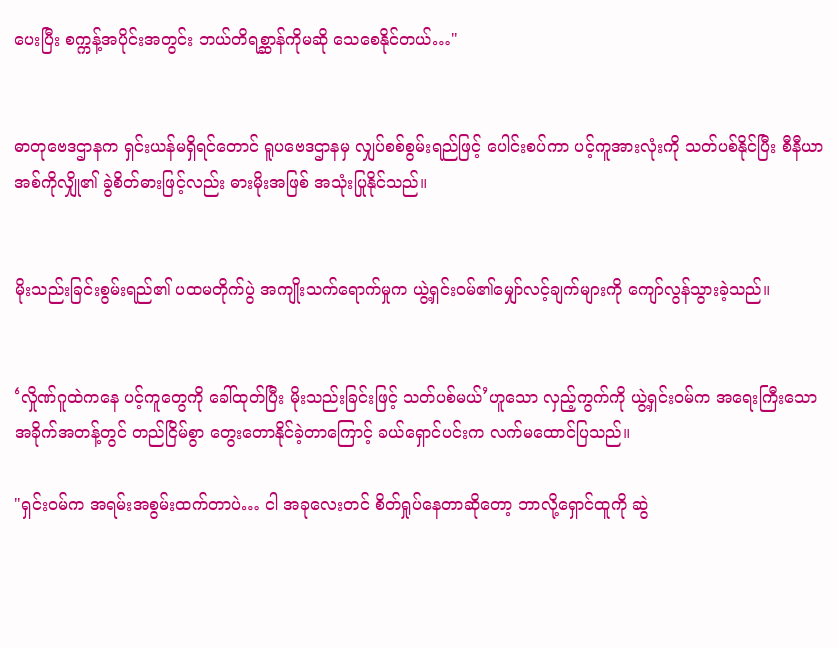ပေးပြီး စက္ကန့်အပိုင်းအတွင်း ဘယ်တိရစ္ဆာန်ကိုမဆို သေစေနိုင်တယ်…"


ဓာတုဗေဒဌာနက ရှင်းယန်မရှိရင်တောင် ရူပဗေဒဌာနမှ လျှပ်စစ်စွမ်းရည်ဖြင့် ပေါင်းစပ်ကာ ပင့်ကူအားလုံးကို သတ်ပစ်နိုင်ပြီး စီနီယာအစ်ကိုလျှို၏ ခွဲစိတ်ဓားဖြင့်လည်း ဓားမိုးအဖြစ် အသုံးပြုနိုင်သည်။


မိုးသည်းခြင်းစွမ်းရည်၏ ပထမတိုက်ပွဲ အကျိုးသက်ရောက်မှုက ယွဲ့ရှင်းဝမ်၏မျှော်လင့်ချက်များကို ကျော်လွန်သွားခဲ့သည်။


‘လှိုဏ်ဂူထဲကနေ ပင့်ကူတွေကို ခေါ်ထုတ်ပြီး မိုးသည်းခြင်းဖြင့် သတ်ပစ်မယ်’ဟူသော လှည့်ကွက်ကို ယွဲ့ရှင်းဝမ်က အရေးကြီးသော အခိုက်အတန့်တွင် တည်ငြိမ်စွာ တွေးတောနိုင်ခဲ့တာကြောင့် ခယ်ရှောင်ပင်းက လက်မထောင်ပြသည်။

"ရှင်းဝမ်က အရမ်းအစွမ်းထက်တာပဲ… ငါ အခုလေးတင် စိတ်ရှုပ်နေတာဆိုတော့ ဘာလို့ရှောင်ထူကို ဆွဲ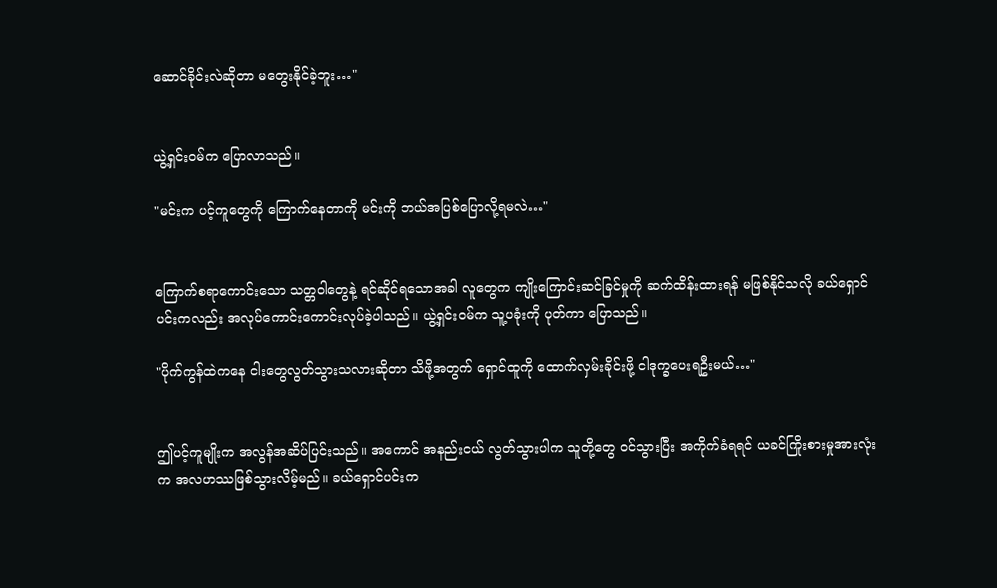ဆောင်ခိုင်းလဲဆိုတာ မတွေးနိုင်ခဲ့ဘူး…"


ယွဲ့ရှင်းဝမ်က ပြောလာသည်။

"မင်းက ပင့်ကူတွေကို ကြောက်နေတာကို မင်းကို ဘယ်အပြစ်ပြောလို့ရမလဲ…"


ကြောက်စရာကောင်းသော သတ္တဝါတွေနဲ့ ရင်ဆိုင်ရသောအခါ လူတွေက ကျိုးကြောင်းဆင်ခြင်မှုကို ဆက်ထိန်းထားရန် မဖြစ်နိုင်သလို ခယ်ရှောင်ပင်းကလည်း အလုပ်ကောင်းကောင်းလုပ်ခဲ့ပါသည်။ ယွဲ့ရှင်းဝမ်က သူ့ပခုံးကို ပုတ်ကာ ပြောသည်။

"ပိုက်ကွန်ထဲကနေ ငါးတွေလွတ်သွားသလားဆိုတာ သိဖို့အတွက် ရှောင်ထူကို ထောက်လှမ်းခိုင်းဖို့ ငါဒုက္ခပေးရဦးမယ်…"


ဤပင့်ကူမျိုးက အလွန်အဆိပ်ပြင်းသည်။ အကောင် အနည်းငယ် လွတ်သွားပါက သူတို့တွေ ဝင်သွားပြီး အကိုက်ခံရရင် ယခင်ကြိုးစားမှုအားလုံးက အလဟဿဖြစ်သွားလိမ့်မည်။ ခယ်ရှောင်ပင်းက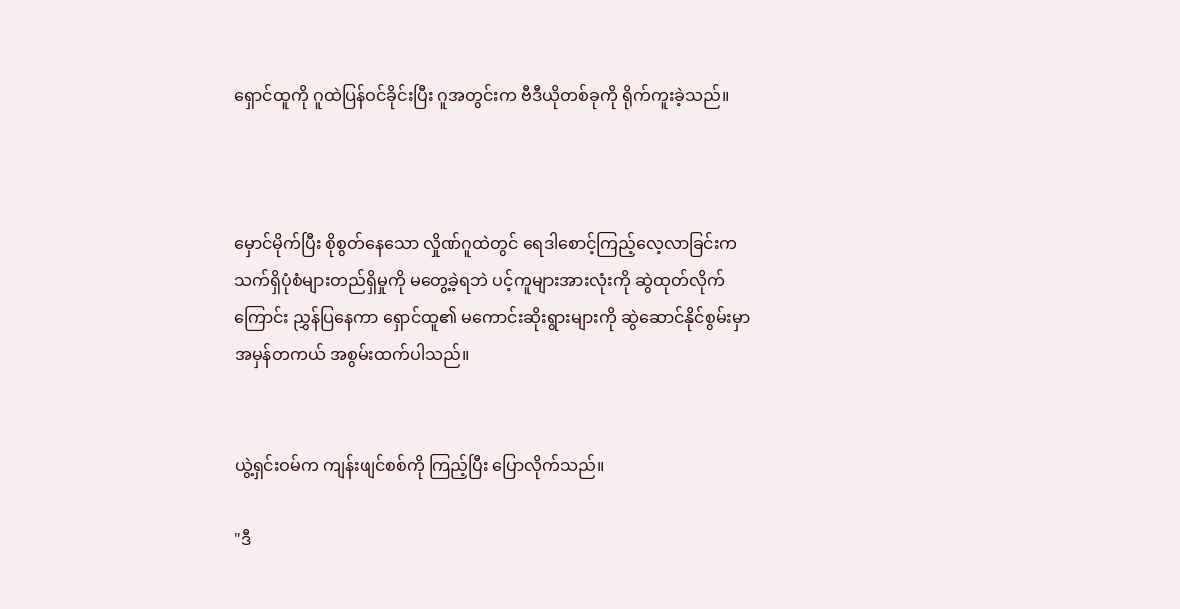ရှောင်ထူကို ဂူထဲပြန်ဝင်ခိုင်းပြီး ဂူအတွင်းက ဗီဒီယိုတစ်ခုကို ရိုက်ကူးခဲ့သည်။



မှောင်မိုက်ပြီး စိုစွတ်နေသော လှိုဏ်ဂူထဲတွင် ရေဒါစောင့်ကြည့်လေ့လာခြင်းက သက်ရှိပုံစံများတည်ရှိမှုကို မတွေ့ခဲ့ရဘဲ ပင့်ကူများအားလုံးကို ဆွဲထုတ်လိုက်ကြောင်း ညွှန်ပြနေကာ ရှောင်ထူ၏ မကောင်းဆိုးရွားများကို ဆွဲဆောင်နိုင်စွမ်းမှာ အမှန်တကယ် အစွမ်းထက်ပါသည်။


ယွဲ့ရှင်းဝမ်က ကျန်းဖျင်စစ်ကို ကြည့်ပြီး ပြောလိုက်သည်။

"ဒီ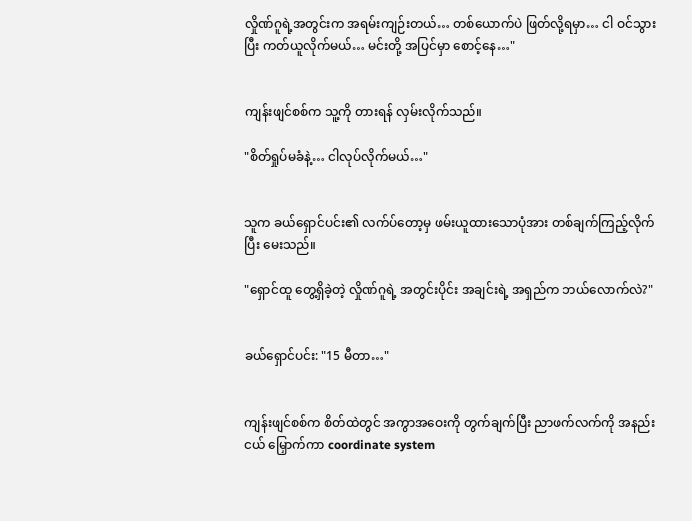လှိုဏ်ဂူရဲ့အတွင်းက အရမ်းကျဉ်းတယ်… တစ်ယောက်ပဲ ဖြတ်လို့ရမှာ… ငါ ဝင်သွားပြီး ကတ်ယူလိုက်မယ်… မင်းတို့ အပြင်မှာ စောင့်နေ…"


ကျန်းဖျင်စစ်က သူ့ကို တားရန် လှမ်းလိုက်သည်။

"စိတ်ရှုပ်မခံနဲ့… ငါလုပ်လိုက်မယ်…"


သူက ခယ်ရှောင်ပင်း၏ လက်ပ်တော့မှ ဖမ်းယူထားသောပုံအား တစ်ချက်ကြည့်လိုက်ပြီး မေးသည်။

"ရှောင်ထူ တွေ့ရှိခဲ့တဲ့ လှိုဏ်ဂူရဲ့ အတွင်းပိုင်း အချင်းရဲ့ အရှည်က ဘယ်လောက်လဲ?"


ခယ်ရှောင်ပင်း: "15 မီတာ…"


ကျန်းဖျင်စစ်က စိတ်ထဲတွင် အကွာအဝေးကို တွက်ချက်ပြီး ညာဖက်လက်ကို အနည်းငယ် မြှောက်ကာ coordinate system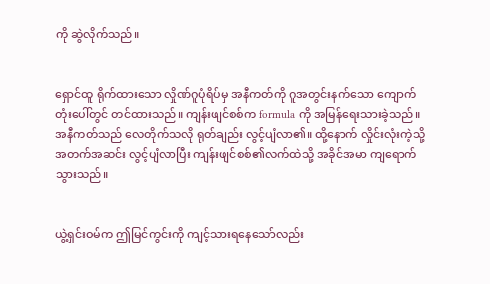ကို ဆွဲလိုက်သည်။


ရှောင်ထူ ရိုက်ထားသော လှိုဏ်ဂူပုံရိပ်မှ အနီကတ်ကို ဂူအတွင်းနက်သော ကျောက်တုံးပေါ်တွင် တင်ထားသည်။ ကျန်းဖျင်စစ်က formula ကို အမြန်ရေးသားခဲ့သည်။ အနီကတ်သည် လေတိုက်သလို ရုတ်ချည်း လွင့်ပျံလာ၏။ ထို့နောက် လှိုင်းလုံးကဲ့သို့ အတက်အဆင်း လွင့်ပျံလာပြီး ကျန်းဖျင်စစ်၏လက်ထဲသို့ အခိုင်အမာ ကျရောက်သွားသည်။


ယွဲ့ရှင်းဝမ်က ဤမြင်ကွင်းကို ကျင့်သားရနေသော်လည်း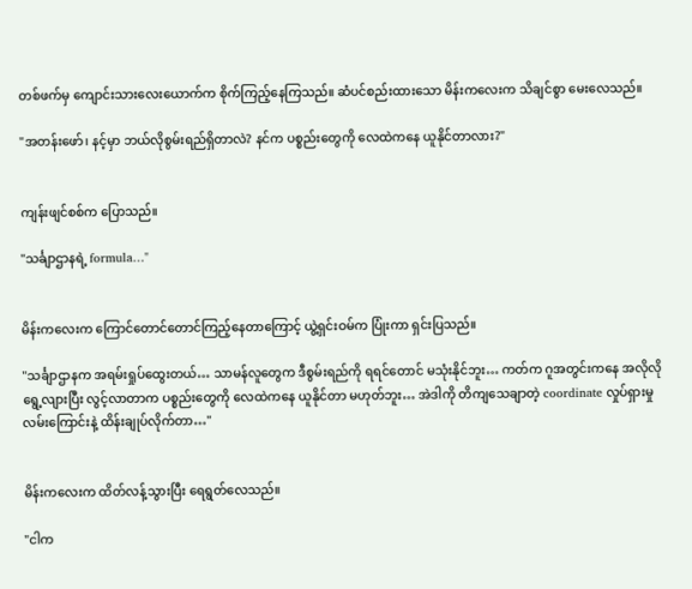တစ်ဖက်မှ ကျောင်းသားလေးယောက်က စိုက်ကြည့်နေကြသည်။ ဆံပင်စည်းထားသော မိန်းကလေးက သိချင်စွာ မေးလေသည်။

"အတန်းဖော်၊ နင့်မှာ ဘယ်လိုစွမ်းရည်ရှိတာလဲ? နင်က ပစ္စည်းတွေကို လေထဲကနေ ယူနိုင်တာလား?"


ကျန်းဖျင်စစ်က ပြောသည်။

"သင်္ချာဌာနရဲ့ formula…"


မိန်းကလေးက ကြောင်တောင်တောင်ကြည့်နေတာကြောင့် ယွဲ့ရှင်းဝမ်က ပြုံးကာ ရှင်းပြသည်။

"သင်္ချာဌာနက အရမ်းရှုပ်ထွေးတယ်… သာမန်လူတွေက ဒီစွမ်းရည်ကို ရရင်တောင် မသုံးနိုင်ဘူး… ကတ်က ဂူအတွင်းကနေ အလိုလိုရွေ့လျားပြီး လွင့်လာတာက ပစ္စည်းတွေကို လေထဲကနေ ယူနိုင်တာ မဟုတ်ဘူး… အဲဒါကို တိကျသေချာတဲ့ coordinate လှုပ်ရှားမှုလမ်းကြောင်းနဲ့ ထိန်းချုပ်လိုက်တာ…"


မိန်းကလေးက ထိတ်လန့်သွားပြီး ရေရွတ်လေသည်။

"ငါက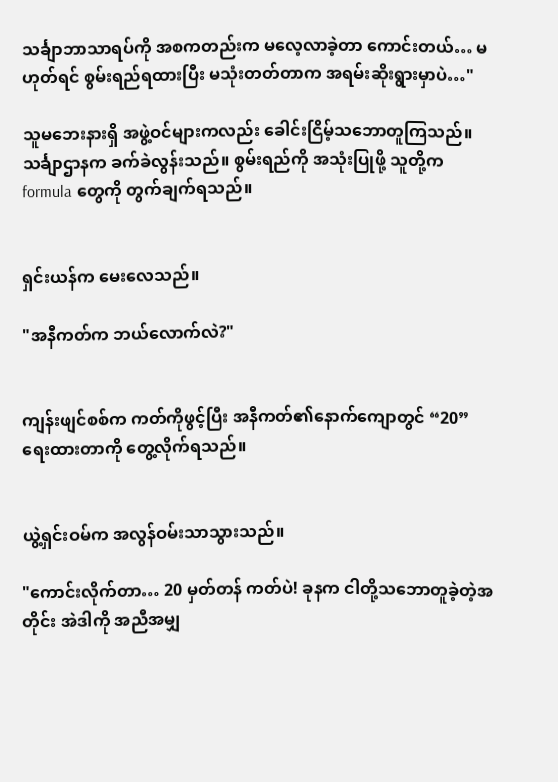သင်္ချာဘာသာရပ်ကို အစကတည်းက မလေ့လာခဲ့တာ ကောင်းတယ်… မဟုတ်ရင် စွမ်းရည်ရထားပြီး မသုံးတတ်တာက အရမ်းဆိုးရွားမှာပဲ…"

သူမဘေးနားရှိ အဖွဲ့ဝင်များကလည်း ခေါင်းငြိမ့်သဘောတူကြသည်။ သင်္ချာဌာနက ခက်ခဲလွန်းသည်။ စွမ်းရည်ကို အသုံးပြုဖို့ သူတို့က formula တွေကို တွက်ချက်ရသည်။


ရှင်းယန်က မေးလေသည်။

"အနီကတ်က ဘယ်လောက်လဲ?"


ကျန်းဖျင်စစ်က ကတ်ကိုဖွင့်ပြီး အနီကတ်၏နောက်ကျောတွင် “20”ရေးထားတာကို တွေ့လိုက်ရသည်။


ယွဲ့ရှင်းဝမ်က အလွန်ဝမ်းသာသွားသည်။

"ကောင်းလိုက်တာ… 20 မှတ်တန် ကတ်ပဲ! ခုနက ငါတို့သဘောတူခဲ့တဲ့အတိုင်း အဲဒါကို အညီအမျှ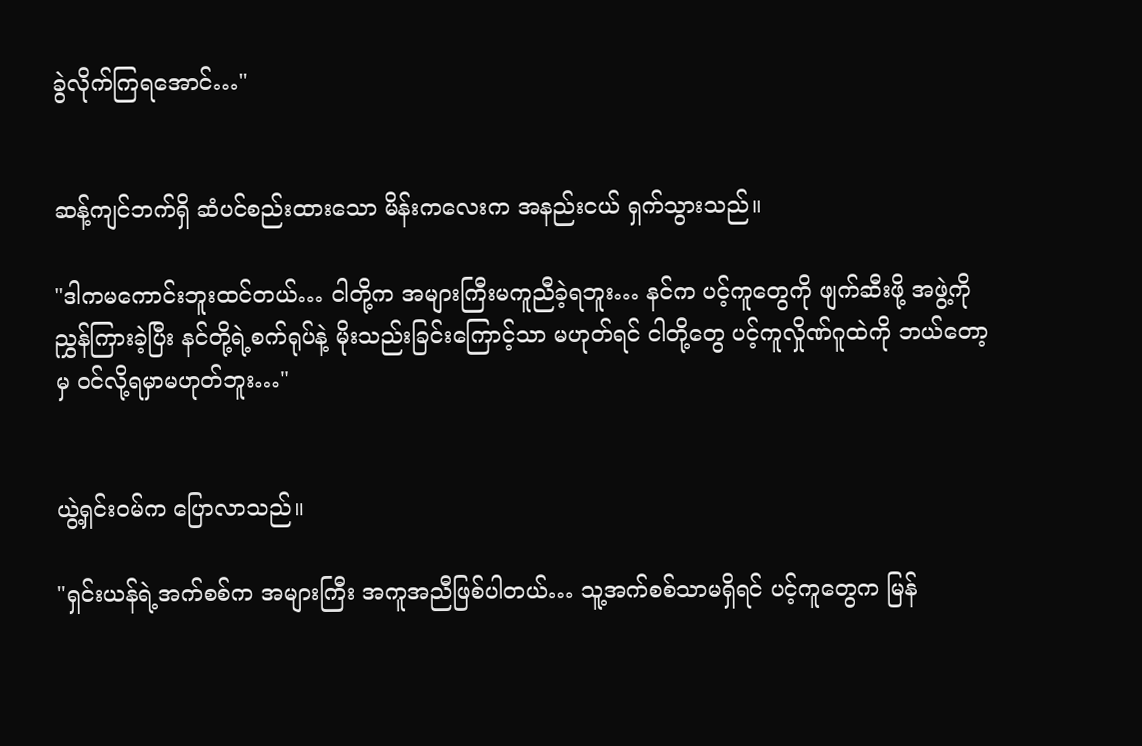ခွဲလိုက်ကြရအောင်…"


ဆန့်ကျင်ဘက်ရှိ ဆံပင်စည်းထားသော မိန်းကလေးက အနည်းငယ် ရှက်သွားသည်။

"ဒါကမကောင်းဘူးထင်တယ်… ငါတို့က အများကြီးမကူညီခဲ့ရဘူး… နင်က ပင့်ကူတွေကို ဖျက်ဆီးဖို့ အဖွဲ့ကို ညွှန်ကြားခဲ့ပြီး နင်တို့ရဲ့စက်ရုပ်နဲ့ မိုးသည်းခြင်းကြောင့်သာ မဟုတ်ရင် ငါတို့တွေ ပင့်ကူလှိုဏ်ဂူထဲကို ဘယ်တော့မှ ဝင်လို့ရမှာမဟုတ်ဘူး…"


ယွဲ့ရှင်းဝမ်က ပြောလာသည်။

"ရှင်းယန်ရဲ့အက်စစ်က အများကြီး အကူအညီဖြစ်ပါတယ်… သူ့အက်စစ်သာမရှိရင် ပင့်ကူတွေက မြန်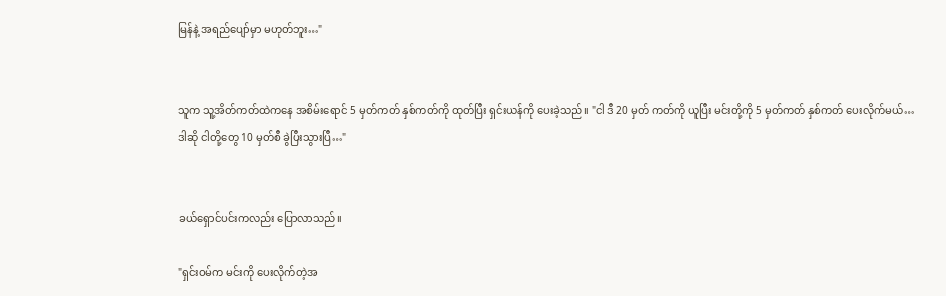မြန်နဲ့ အရည်ပျော်မှာ မဟုတ်ဘူး…"


သူက သူ့အိတ်ကတ်ထဲကနေ အစိမ်းရောင် 5 မှတ်ကတ် နှစ်ကတ်ကို ထုတ်ပြီး ရှင်းယန်ကို ပေးခဲ့သည်။ "ငါ ဒီ 20 မှတ် ကတ်ကို ယူပြီး မင်းတို့ကို 5 မှတ်ကတ် နှစ်ကတ် ပေးလိုက်မယ်… ဒါဆို ငါတို့တွေ 10 မှတ်စီ ခွဲပြီးသွားပြီ…"


ခယ်ရှောင်ပင်းကလည်း ပြောလာသည်။

"ရှင်းဝမ်က မင်းကို ပေးလိုက်တဲ့အ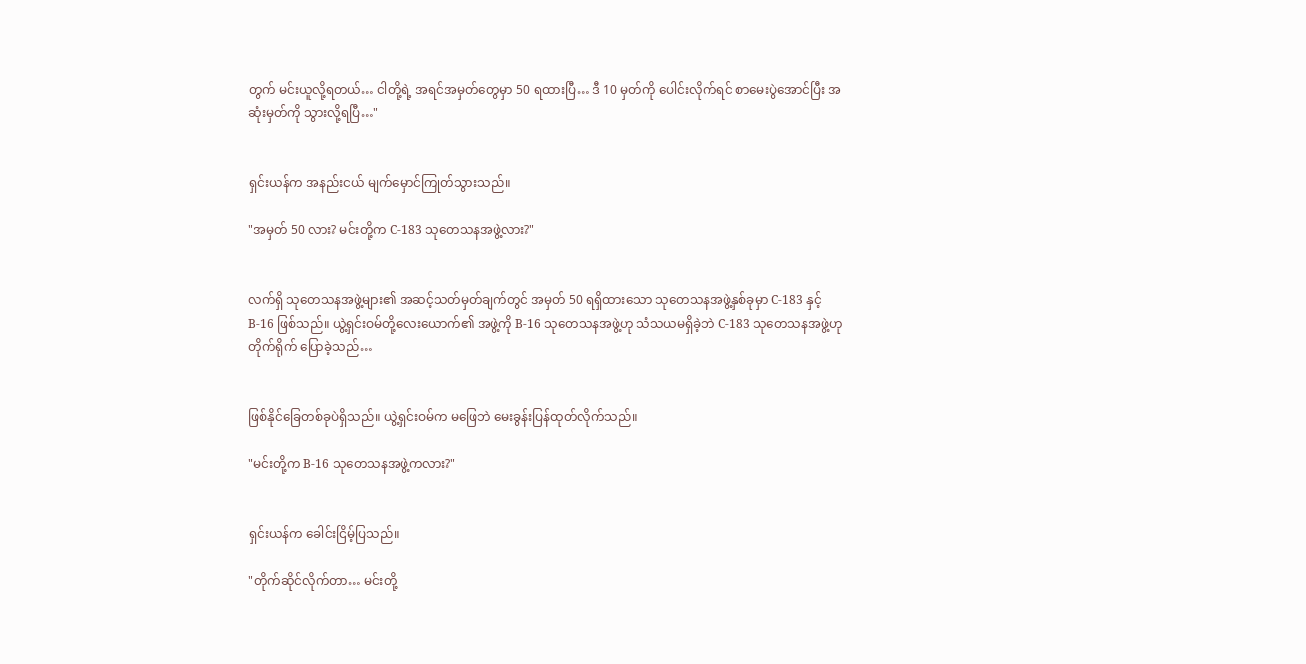တွက် မင်းယူလို့ရတယ်… ငါတို့ရဲ့ အရင်အမှတ်တွေမှာ 50 ရထားပြီ… ဒီ 10 မှတ်ကို ပေါင်းလိုက်ရင် စာမေးပွဲအောင်ပြီး အဆုံးမှတ်ကို သွားလို့ရပြီ…"


ရှင်းယန်က အနည်းငယ် မျက်မှောင်ကြုတ်သွားသည်။

"အမှတ် 50 လား? မင်းတို့က C-183 သုတေသနအဖွဲ့လား?"


လက်ရှိ သုတေသနအဖွဲ့များ၏ အဆင့်သတ်မှတ်ချက်တွင် အမှတ် 50 ရရှိထားသော သုတေသနအဖွဲ့နှစ်ခုမှာ C-183 နှင့် B-16 ဖြစ်သည်။ ယွဲ့ရှင်းဝမ်တို့လေးယောက်၏ အဖွဲ့ကို B-16 သုတေသနအဖွဲ့ဟု သံသယမရှိခဲ့ဘဲ C-183 သုတေသနအဖွဲ့ဟု တိုက်ရိုက် ပြောခဲ့သည်…


ဖြစ်နိုင်ခြေတစ်ခုပဲရှိသည်။ ယွဲ့ရှင်းဝမ်က မဖြေဘဲ မေးခွန်းပြန်ထုတ်လိုက်သည်။

"မင်းတို့က B-16 သုတေသနအဖွဲ့ကလား?"


ရှင်းယန်က ခေါင်းငြိမ့်ပြသည်။

"တိုက်ဆိုင်လိုက်တာ… မင်းတို့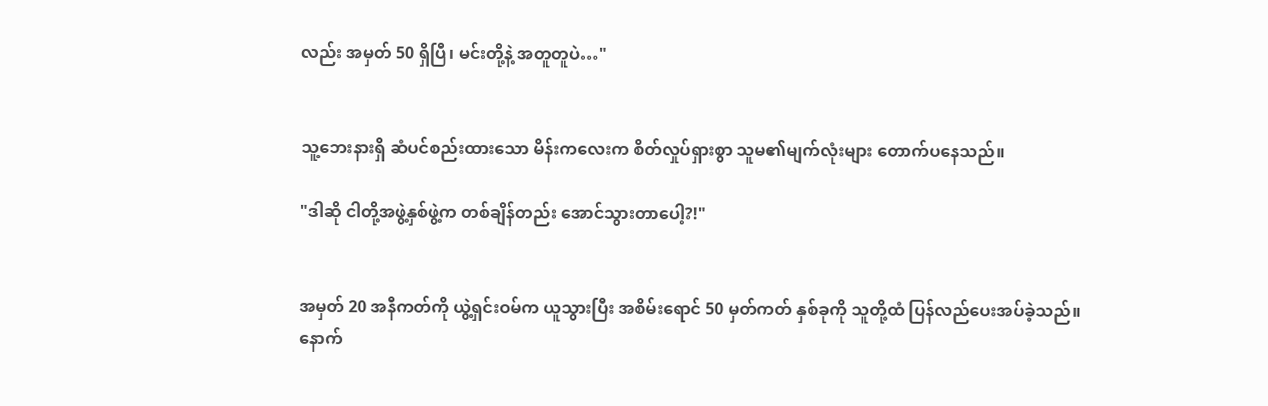လည်း အမှတ် 50 ရှိပြီ၊ မင်းတို့နဲ့ အတူတူပဲ…"


သူ့ဘေးနားရှိ ဆံပင်စည်းထားသော မိန်းကလေးက စိတ်လှုပ်ရှားစွာ သူမ၏မျက်လုံးများ တောက်ပနေသည်။

"ဒါဆို ငါတို့အဖွဲ့နှစ်ဖွဲ့က တစ်ချိန်တည်း အောင်သွားတာပေါ့?!"


အမှတ် 20 အနီကတ်ကို ယွဲ့ရှင်းဝမ်က ယူသွားပြီး အစိမ်းရောင် 50 မှတ်ကတ် နှစ်ခုကို သူတို့ထံ ပြန်လည်ပေးအပ်ခဲ့သည်။ နောက်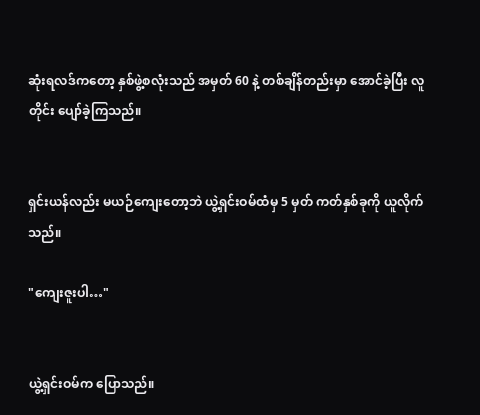ဆုံးရလဒ်ကတော့ နှစ်ဖွဲ့စလုံးသည် အမှတ် 60 နဲ့ တစ်ချိန်တည်းမှာ အောင်ခဲ့ပြီး လူတိုင်း ပျော်ခဲ့ကြသည်။


ရှင်းယန်လည်း မယဉ်ကျေးတော့ဘဲ ယွဲ့ရှင်းဝမ်ထံမှ 5 မှတ် ကတ်နှစ်ခုကို ယူလိုက်သည်။

"ကျေးဇူးပါ…"


ယွဲ့ရှင်းဝမ်က ပြောသည်။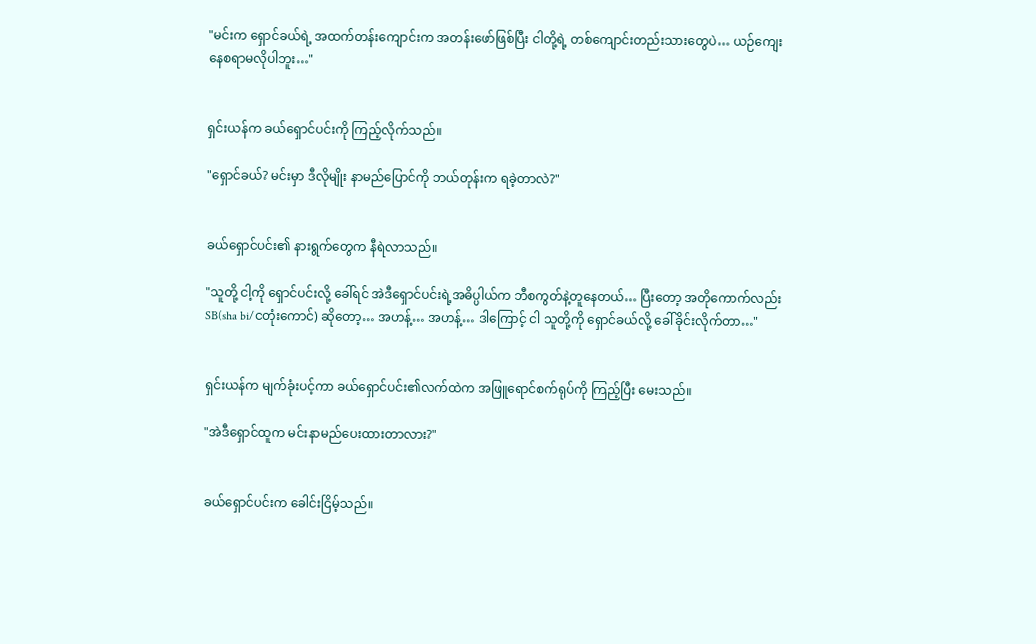"မင်းက ရှောင်ခယ်ရဲ့ အထက်တန်းကျောင်းက အတန်းဖော်ဖြစ်ပြီး ငါတို့ရဲ့ တစ်ကျောင်းတည်းသားတွေပဲ… ယဉ်ကျေးနေစရာမလိုပါဘူး…"


ရှင်းယန်က ခယ်ရှောင်ပင်းကို ကြည့်လိုက်သည်။

"ရှောင်ခယ်? မင်းမှာ ဒီလိုမျိုး နာမည်ပြောင်ကို ဘယ်တုန်းက ရခဲ့တာလဲ?"


ခယ်ရှောင်ပင်း၏ နားရွက်တွေက နီရဲလာသည်။

"သူတို့ ငါ့ကို ရှောင်ပင်းလို့ ခေါ်ရင် အဲဒီရှောင်ပင်းရဲ့အဓိပ္ပါယ်က ဘီစကွတ်နဲ့တူနေတယ်… ပြီးတော့ အတိုကောက်လည်း SB(sha bi/ငတုံးကောင်) ဆိုတော့… အဟန့်… အဟန့်… ဒါကြောင့် ငါ သူတို့ကို ရှောင်ခယ်လို့ ခေါ်ခိုင်းလိုက်တာ…"


ရှင်းယန်က မျက်ခုံးပင့်ကာ ခယ်ရှောင်ပင်း၏လက်ထဲက အဖြူရောင်စက်ရုပ်ကို ကြည့်ပြီး မေးသည်။

"အဲဒီရှောင်ထူက မင်းနာမည်ပေးထားတာလား?"


ခယ်ရှောင်ပင်းက ခေါင်းငြိမ့်သည်။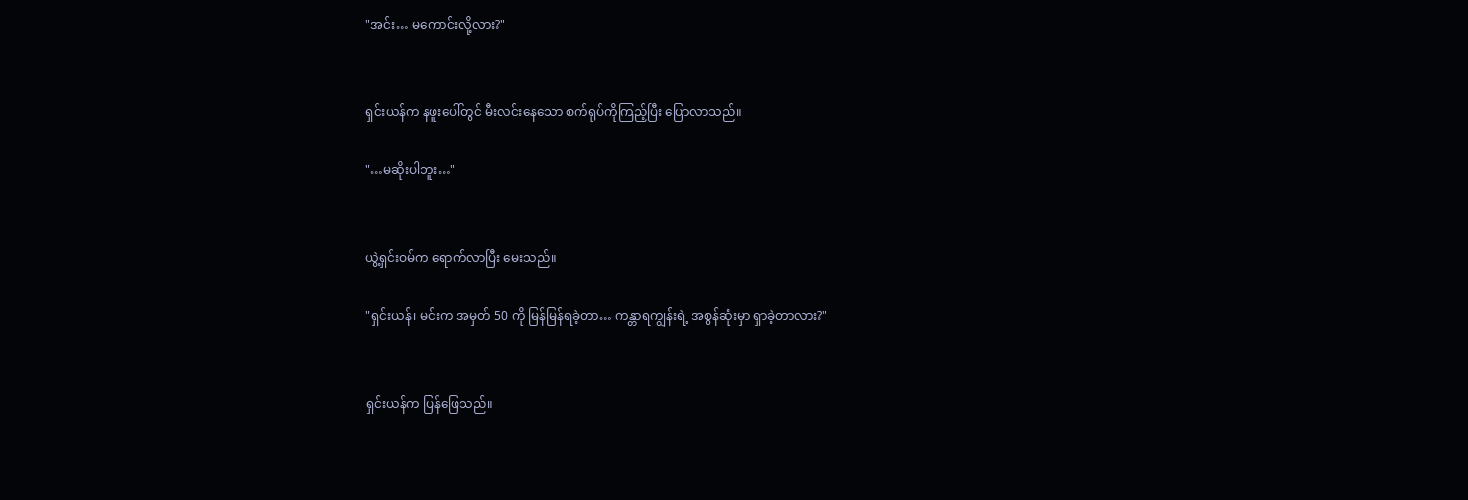"အင်း… မကောင်းလို့လား?"


ရှင်းယန်က နဖူးပေါ်တွင် မီးလင်းနေသော စက်ရုပ်ကိုကြည့်ပြီး ပြောလာသည်။

"…မဆိုးပါဘူး…"


ယွဲ့ရှင်းဝမ်က ရောက်လာပြီး မေးသည်။

"ရှင်းယန်၊ မင်းက အမှတ် 50 ကို မြန်မြန်ရခဲ့တာ… ကန္တာရကျွန်းရဲ့ အစွန်ဆုံးမှာ ရှာခဲ့တာလား?"


ရှင်းယန်က ပြန်ဖြေသည်။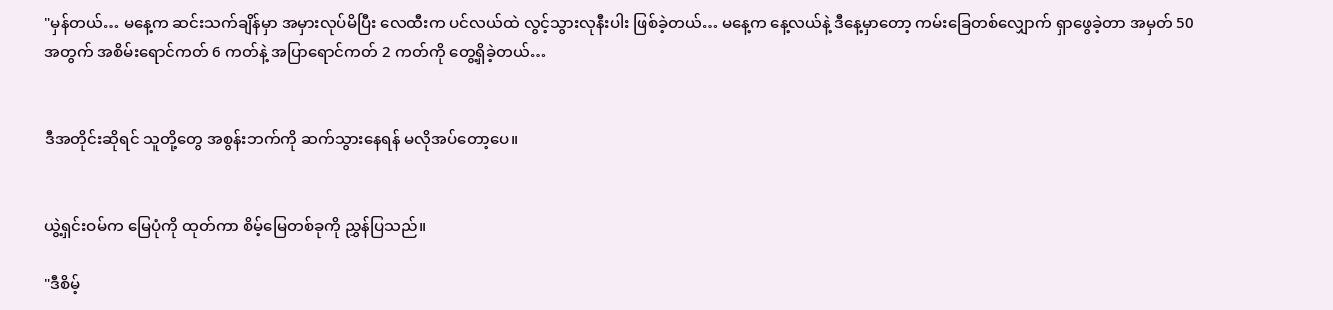"မှန်တယ်… မနေ့က ဆင်းသက်ချိန်မှာ အမှားလုပ်မိပြီး လေထီးက ပင်လယ်ထဲ လွင့်သွားလုနီးပါး ဖြစ်ခဲ့တယ်… မနေ့က နေ့လယ်နဲ့ ဒီနေ့မှာတော့ ကမ်းခြေတစ်လျှောက် ရှာဖွေခဲ့တာ အမှတ် 50 အတွက် အစိမ်းရောင်ကတ် 6 ကတ်နဲ့ အပြာရောင်ကတ် 2 ကတ်ကို တွေ့ရှိခဲ့တယ်…


ဒီအတိုင်းဆိုရင် သူတို့တွေ အစွန်းဘက်ကို ဆက်သွားနေရန် မလိုအပ်တော့ပေ။


ယွဲ့ရှင်းဝမ်က မြေပုံကို ထုတ်ကာ စိမ့်မြေတစ်ခုကို ညွှန်ပြသည်။

"ဒီစိမ့်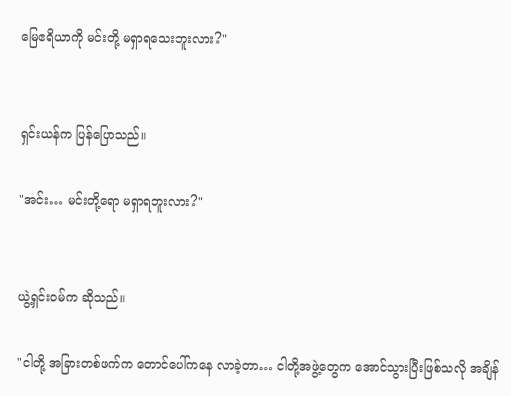မြေဧရိယာကို မင်းတို့ မရှာရသေးဘူးလား?"


ရှင်းယန်က ပြန်ပြောသည်။

"အင်း… မင်းတို့ရော မရှာရဘူးလား?"


ယွဲ့ရှင်းဝမ်က ဆိုသည်။

"ငါတို့ အခြားတစ်ဖက်က တောင်ပေါ်ကနေ လာခဲ့တာ… ငါတို့အဖွဲ့တွေက အောင်သွားပြီးဖြစ်သလို အချိန်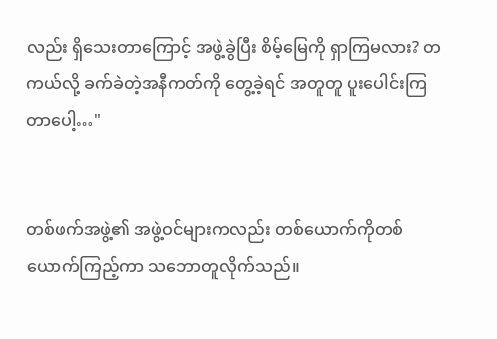လည်း ရှိသေးတာကြောင့် အဖွဲ့ခွဲပြီး စိမ့်မြေကို ရှာကြမလား? တကယ်လို့ ခက်ခဲတဲ့အနီကတ်ကို တွေ့ခဲ့ရင် အတူတူ ပူးပေါင်းကြတာပေါ့…"


တစ်ဖက်အဖွဲ့၏ အဖွဲ့ဝင်များကလည်း တစ်ယောက်ကိုတစ်ယောက်ကြည့်ကာ သဘောတူလိုက်သည်။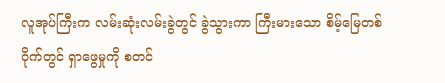လူအုပ်ကြီးက လမ်းဆုံးလမ်းခွဲတွင် ခွဲသွားကာ ကြီးမားသော စိမ့်မြေတစ်ဝိုက်တွင် ရှာဖွေမှုကို စတင်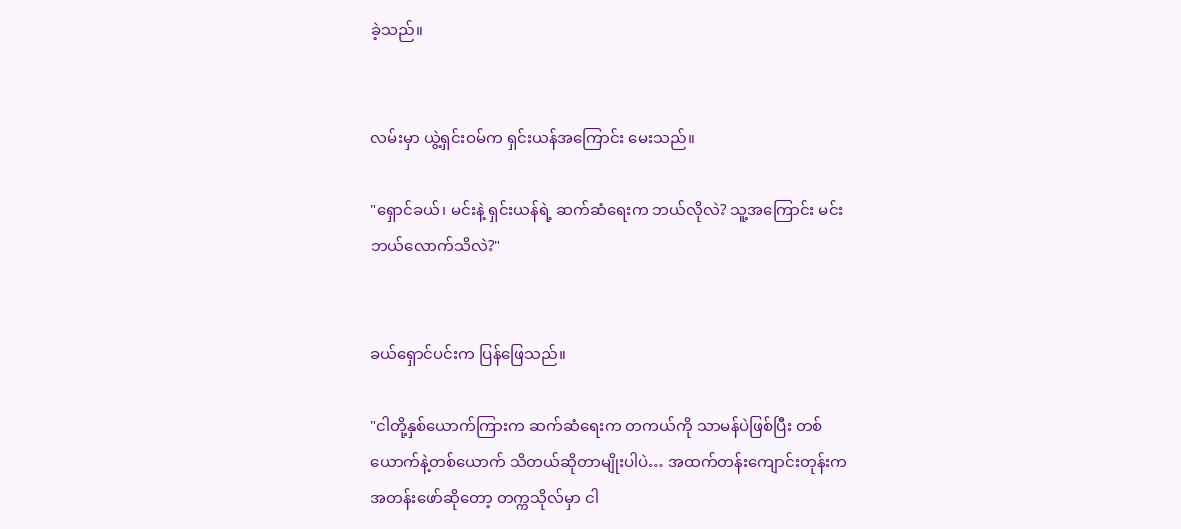ခဲ့သည်။


လမ်းမှာ ယွဲ့ရှင်းဝမ်က ရှင်းယန်အကြောင်း မေးသည်။

"ရှောင်ခယ်၊ မင်းနဲ့ ရှင်းယန်ရဲ့ ဆက်ဆံရေးက ဘယ်လိုလဲ? သူ့အကြောင်း မင်းဘယ်လောက်သိလဲ?"


ခယ်ရှောင်ပင်းက ပြန်ဖြေသည်။

"ငါတို့နှစ်ယောက်ကြားက ဆက်ဆံရေးက တကယ်ကို သာမန်ပဲဖြစ်ပြီး တစ်ယောက်နဲ့တစ်ယောက် သိတယ်ဆိုတာမျိုးပါပဲ… အထက်တန်းကျောင်းတုန်းက အတန်းဖော်ဆိုတော့ တက္ကသိုလ်မှာ ငါ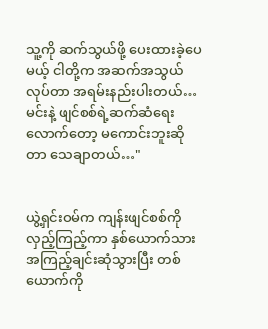သူ့ကို ဆက်သွယ်ဖို့ ပေးထားခဲ့ပေမယ့် ငါတို့က အဆက်အသွယ်လုပ်တာ အရမ်းနည်းပါးတယ်… မင်းနဲ့ ဖျင်စစ်ရဲ့ဆက်ဆံရေးလောက်တော့ မကောင်းဘူးဆိုတာ သေချာတယ်…"


ယွဲ့ရှင်းဝမ်က ကျန်းဖျင်စစ်ကို လှည့်ကြည့်ကာ နှစ်ယောက်သား အကြည့်ချင်းဆုံသွားပြီး တစ်ယောက်ကို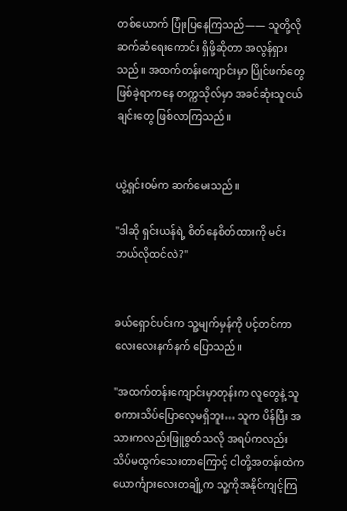တစ်ယောက် ပြုံးပြနေကြသည်—— သူတို့လို ဆက်ဆံရေးကောင်း ရှိဖို့ဆိုတာ အလွန်ရှားသည်။ အထက်တန်းကျောင်းမှာ ပြိုင်ဖက်တွေ ဖြစ်ခဲ့ရာကနေ တက္ကသိုလ်မှာ အခင်ဆုံးသူငယ်ချင်းတွေ ဖြစ်လာကြသည်။


ယွဲ့ရှင်းဝမ်က ဆက်မေးသည်။

"ဒါဆို ရှင်းယန်ရဲ့ စိတ်နေစိတ်ထားကို မင်းဘယ်လိုထင်လဲ?"


ခယ်ရှောင်ပင်းက သူ့မျက်မှန်ကို ပင့်တင်ကာ လေးလေးနက်နက် ပြောသည်။

"အထက်တန်းကျောင်းမှာတုန်းက လူတွေနဲ့ သူ စကားသိပ်ပြောလေ့မရှိဘူး… သူက ပိန်ပြီး အသားကလည်းဖြူစွတ်သလို အရပ်ကလည်း သိပ်မထွက်သေးတာကြောင့် ငါတို့အတန်းထဲက ယောင်္ကျားလေးတချို့က သူ့ကိုအနိုင်ကျင့်ကြ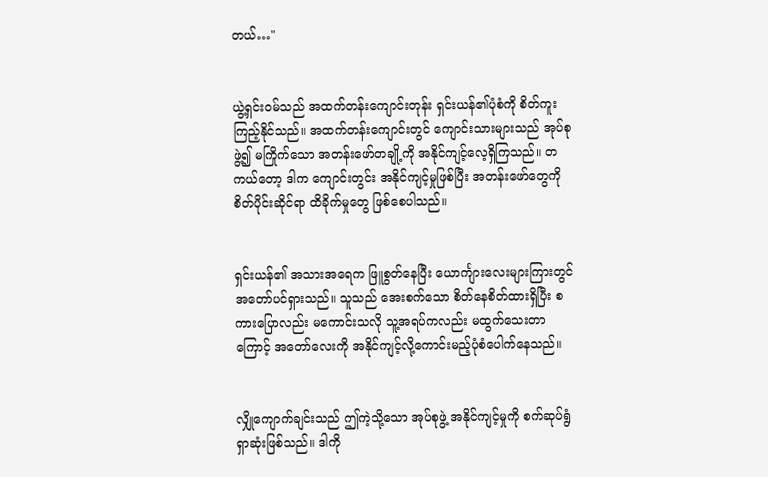တယ်…"


ယွဲ့ရှင်းဝမ်သည် အထက်တန်းကျောင်းတုန်း ရှင်းယန်၏ပုံစံကို စိတ်ကူးကြည့်နိုင်သည်။ အထက်တန်းကျောင်းတွင် ကျောင်းသားများသည် အုပ်စုဖွဲ့၍ မကြိုက်သော အတန်းဖော်တချို့ကို အနိုင်ကျင့်လေ့ရှိကြသည်။ တကယ်တော့ ဒါက ကျောင်းတွင်း အနိုင်ကျင့်မှုဖြစ်ပြီး အတန်းဖော်တွေကို စိတ်ပိုင်းဆိုင်ရာ ထိခိုက်မှုတွေ ဖြစ်စေပါသည်။


ရှင်းယန်၏ အသားအရေက ဖြူစွတ်နေပြီး ယောင်္ကျားလေးများကြားတွင် အတော်ပင်ရှားသည်။ သူသည် အေးစက်သော စိတ်နေစိတ်ထားရှိပြီး စကားပြောလည်း မကောင်းသလို သူ့အရပ်ကလည်း မထွက်သေးတာကြောင့် အတော်လေးကို အနိုင်ကျင့်လို့ကောင်းမည့်ပုံစံပေါက်နေသည်။


လျှိုကျောက်ချင်းသည် ဤကဲ့သို့သော အုပ်စုဖွဲ့ အနိုင်ကျင့်မှုကို စက်ဆုပ်ရွံရှာဆုံးဖြစ်သည်။ ဒါကို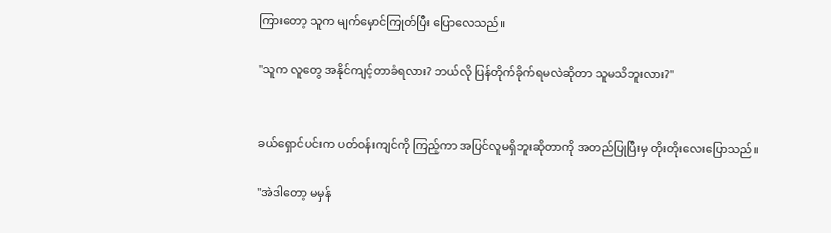ကြားတော့ သူက မျက်မှောင်ကြုတ်ပြီး ပြောလေသည်။

"သူက လူတွေ အနိုင်ကျင့်တာခံရလား? ဘယ်လို ပြန်တိုက်ခိုက်ရမလဲဆိုတာ သူမသိဘူးလား?"


ခယ်ရှောင်ပင်းက ပတ်ဝန်းကျင်ကို ကြည့်ကာ အပြင်လူမရှိဘူးဆိုတာကို အတည်ပြုပြီးမှ တိုးတိုးလေးပြောသည်။

"အဲဒါတော့ မမှန်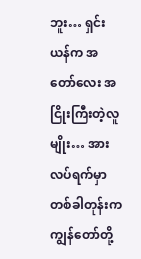ဘူး… ရှင်းယန်က အတော်လေး အငြိုးကြီးတဲ့လူမျိုး… အားလပ်ရက်မှာ တစ်ခါတုန်းက ကျွန်တော်တို့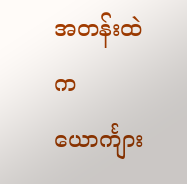အတန်းထဲက ယောင်္ကျား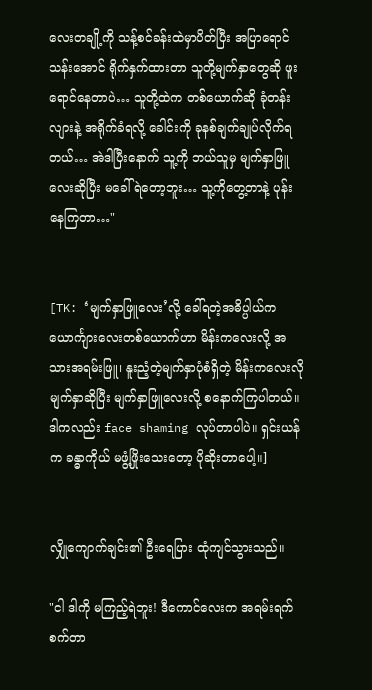လေးတချို့ကို သန့်စင်ခန်းထဲမှာပိတ်ပြီး အပြာရောင်သန်းအောင် ရိုက်နှက်ထားတာ သူတို့မျက်နှာတွေဆို ဖူးရောင်နေတာပဲ… သူတို့ထဲက တစ်ယောက်ဆို ခုံတန်းလျားနဲ့ အရိုက်ခံရလို့ ခေါင်းကို ခုနစ်ချက်ချုပ်လိုက်ရတယ်… အဲဒါပြီးနောက် သူ့ကို ဘယ်သူမှ မျက်နှာဖြူလေးဆိုပြီး မခေါ်ရဲတော့ဘူး… သူ့ကိုတွေ့တာနဲ့ ပုန်းနေကြတာ…"


[TK: ‘မျက်နှာဖြူလေး’လို့ ခေါ်ရတဲ့အဓိပ္ပါယ်က ယောင်္ကျားလေးတစ်ယောက်ဟာ မိန်းကလေးလို့ အသားအရမ်းဖြူ၊ နူးညံ့တဲ့မျက်နှာပုံစံရှိတဲ့ မိန်းကလေးလိုမျက်နှာဆိုပြီး မျက်နှာဖြူလေးလို့ စနောက်ကြပါတယ်။ ဒါကလည်း face shaming လုပ်တာပါပဲ။ ရှင်းယန်က ခန္ဓာကိုယ် မဖွံ့ဖြိုးသေးတော့ ပိုဆိုးတာပေါ့။]


လျှိုကျောက်ချင်း၏ ဦးရေပြား ထုံကျင်သွားသည်။

"ငါ ဒါကို မကြည့်ရဲဘူး! ဒီကောင်လေးက အရမ်းရက်စက်တာ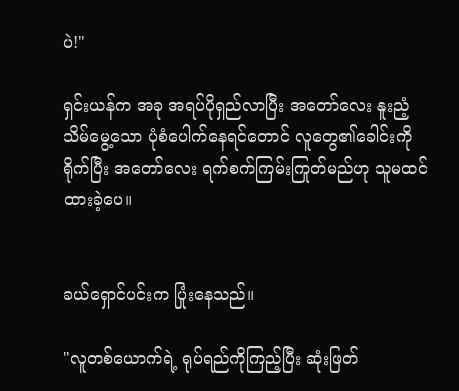ပဲ!"

ရှင်းယန်က အခု အရပ်ပိုရှည်လာပြီး အတော်လေး နူးညံ့သိမ်မွေ့သော ပုံစံပေါက်နေရင်တောင် လူတွေ၏ခေါင်းကိုရိုက်ပြီး အတော်လေး ရက်စက်ကြမ်းကြုတ်မည်ဟု သူမထင်ထားခဲ့ပေ။


ခယ်ရှောင်ပင်းက ပြုံးနေသည်။

"လူတစ်ယောက်ရဲ့ ရုပ်ရည်ကိုကြည့်ပြီး ဆုံးဖြတ်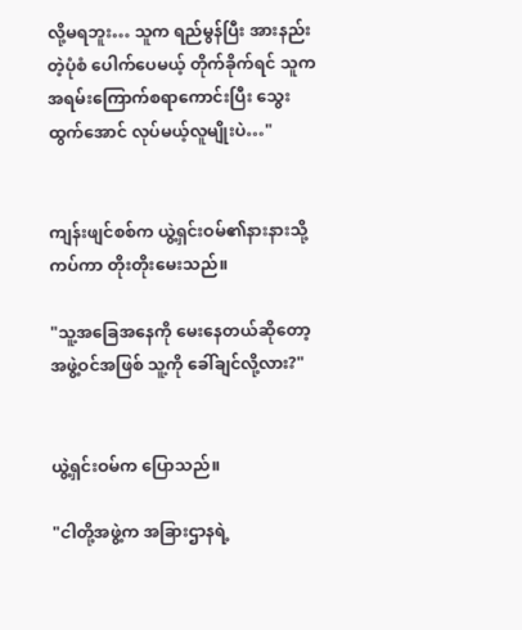လို့မရဘူး… သူက ရည်မွန်ပြီး အားနည်းတဲ့ပုံစံ ပေါက်ပေမယ့် တိုက်ခိုက်ရင် သူက အရမ်းကြောက်စရာကောင်းပြီး သွေးထွက်အောင် လုပ်မယ့်လူမျိုးပဲ…"


ကျန်းဖျင်စစ်က ယွဲ့ရှင်းဝမ်၏နားနားသို့ ကပ်ကာ တိုးတိုးမေးသည်။

"သူ့အခြေအနေကို မေးနေတယ်ဆိုတော့ အဖွဲ့ဝင်အဖြစ် သူ့ကို ခေါ်ချင်လို့လား?"


ယွဲ့ရှင်းဝမ်က ပြောသည်။

"ငါတို့အဖွဲ့က အခြားဌာနရဲ့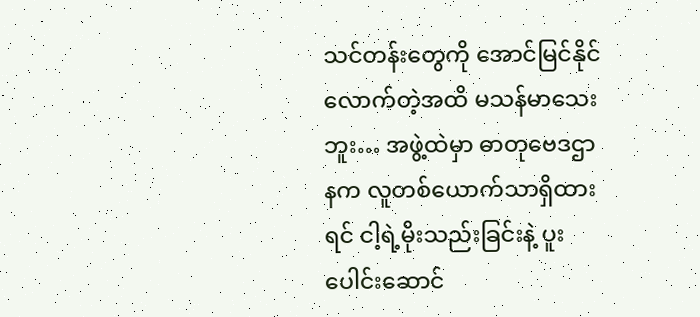သင်တန်းတွေကို အောင်မြင်နိုင်လောက်တဲ့အထိ မသန်မာသေးဘူး… အဖွဲ့ထဲမှာ ဓာတုဗေဒဌာနက လူတစ်ယောက်သာရှိထားရင် ငါ့ရဲ့မိုးသည်းခြင်းနဲ့ ပူးပေါင်းဆောင်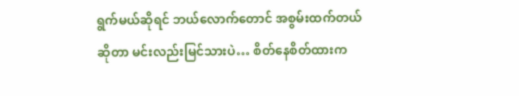ရွက်မယ်ဆိုရင် ဘယ်လောက်တောင် အစွမ်းထက်တယ်ဆိုတာ မင်းလည်းမြင်သားပဲ… စိတ်နေစိတ်ထားက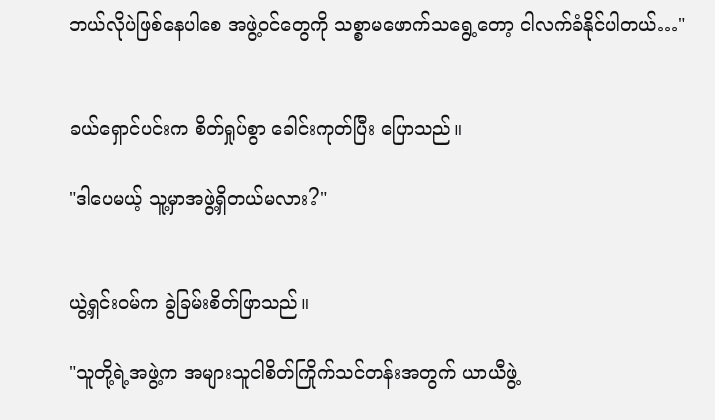ဘယ်လိုပဲဖြစ်နေပါစေ အဖွဲ့ဝင်တွေကို သစ္စာမဖောက်သရွေ့တော့ ငါလက်ခံနိုင်ပါတယ်…"


ခယ်ရှောင်ပင်းက စိတ်ရှုပ်စွာ ခေါင်းကုတ်ပြီး ပြောသည်။

"ဒါပေမယ့် သူ့မှာအဖွဲ့ရှိတယ်မလား?"


ယွဲ့ရှင်းဝမ်က ခွဲခြမ်းစိတ်ဖြာသည်။

"သူတို့ရဲ့အဖွဲ့က အများသူငါစိတ်ကြိုက်သင်တန်းအတွက် ယာယီဖွဲ့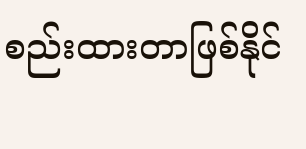စည်းထားတာဖြစ်နိုင်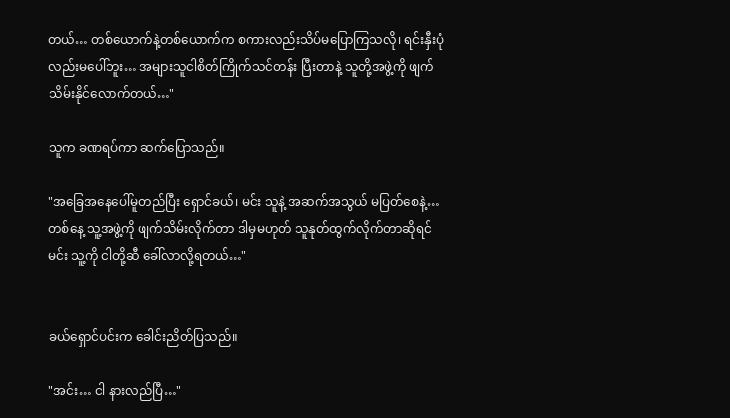တယ်… တစ်ယောက်နဲ့တစ်ယောက်က စကားလည်းသိပ်မပြောကြသလို၊ ရင်းနှီးပုံလည်းမပေါ်ဘူး… အများသူငါစိတ်ကြိုက်သင်တန်း ပြီးတာနဲ့ သူတို့အဖွဲ့ကို ဖျက်သိမ်းနိုင်လောက်တယ်…"

သူက ခဏရပ်ကာ ဆက်ပြောသည်။

"အခြေအနေပေါ်မူတည်ပြီး ရှောင်ခယ်၊ မင်း သူနဲ့ အဆက်အသွယ် မပြတ်စေနဲ့… တစ်နေ့ သူ့အဖွဲ့ကို ဖျက်သိမ်းလိုက်တာ ဒါမှမဟုတ် သူနုတ်ထွက်လိုက်တာဆိုရင် မင်း သူ့ကို ငါတို့ဆီ ခေါ်လာလို့ရတယ်…"


ခယ်ရှောင်ပင်းက ခေါင်းညိတ်ပြသည်။

"အင်း… ငါ နားလည်ပြီ…"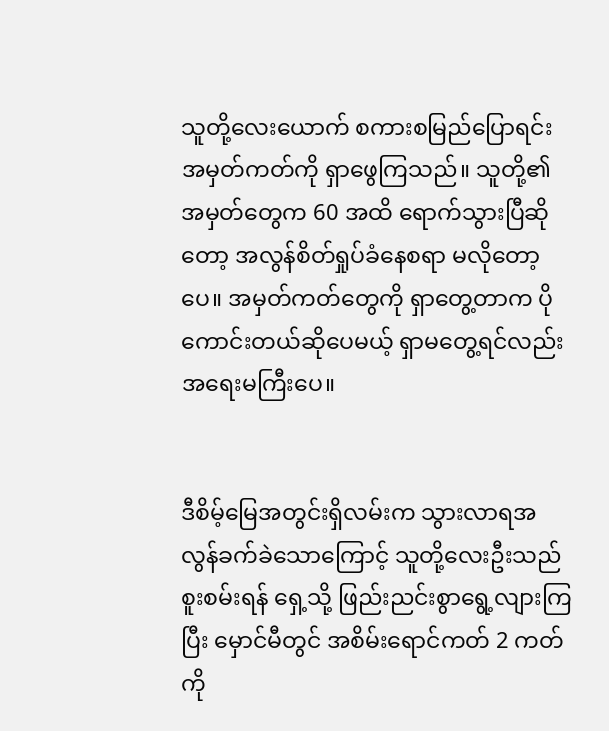သူတို့လေးယောက် စကားစမြည်ပြောရင်း အမှတ်ကတ်ကို ရှာဖွေကြသည်။ သူတို့၏အမှတ်တွေက 60 အထိ ရောက်သွားပြီဆိုတော့ အလွန်စိတ်ရှုပ်ခံနေစရာ မလိုတော့ပေ။ အမှတ်ကတ်တွေကို ရှာတွေ့တာက ပိုကောင်းတယ်ဆိုပေမယ့် ရှာမတွေ့ရင်လည်း အရေးမကြီးပေ။


ဒီစိမ့်မြေအတွင်းရှိလမ်းက သွားလာရအလွန်ခက်ခဲသောကြောင့် သူတို့လေးဦးသည် စူးစမ်းရန် ရှေ့သို့ ဖြည်းညင်းစွာရွေ့လျားကြပြီး မှောင်မီတွင် အစိမ်းရောင်ကတ် 2 ကတ်ကို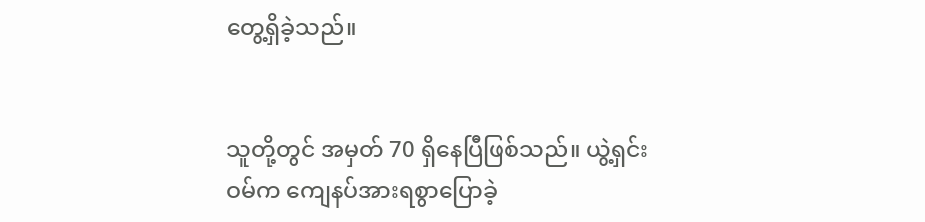တွေ့ရှိခဲ့သည်။


သူတို့တွင် အမှတ် 70 ရှိနေပြီဖြစ်သည်။ ယွဲ့ရှင်းဝမ်က ကျေနပ်အားရစွာပြောခဲ့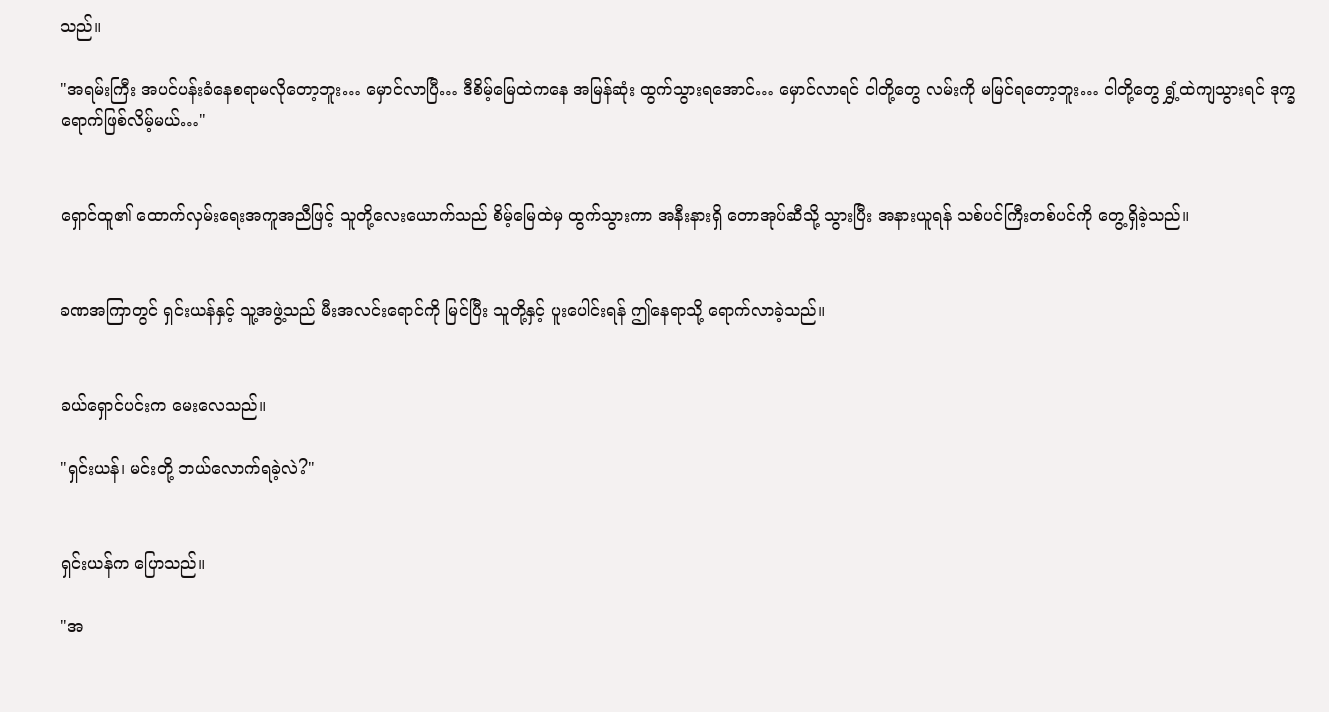သည်။

"အရမ်းကြီး အပင်ပန်းခံနေစရာမလိုတော့ဘူး… မှောင်လာပြီ… ဒီစိမ့်မြေထဲကနေ အမြန်ဆုံး ထွက်သွားရအောင်… မှောင်လာရင် ငါတို့တွေ လမ်းကို မမြင်ရတော့ဘူး… ငါတို့တွေ ရွှံ့ထဲကျသွားရင် ဒုက္ခရောက်ဖြစ်လိမ့်မယ်…"


ရှောင်ထူ၏ ထောက်လှမ်းရေးအကူအညီဖြင့် သူတို့လေးယောက်သည် စိမ့်မြေထဲမှ ထွက်သွားကာ အနီးနားရှိ တောအုပ်ဆီသို့ သွားပြီး အနားယူရန် သစ်ပင်ကြီးတစ်ပင်ကို တွေ့ရှိခဲ့သည်။


ခဏအကြာတွင် ရှင်းယန်နှင့် သူ့အဖွဲ့သည် မီးအလင်းရောင်ကို မြင်ပြီး သူတို့နှင့် ပူးပေါင်းရန် ဤနေရာသို့ ရောက်လာခဲ့သည်။


ခယ်ရှောင်ပင်းက မေးလေသည်။

"ရှင်းယန်၊ မင်းတို့ ဘယ်လောက်ရခဲ့လဲ?"


ရှင်းယန်က ပြောသည်။

"အ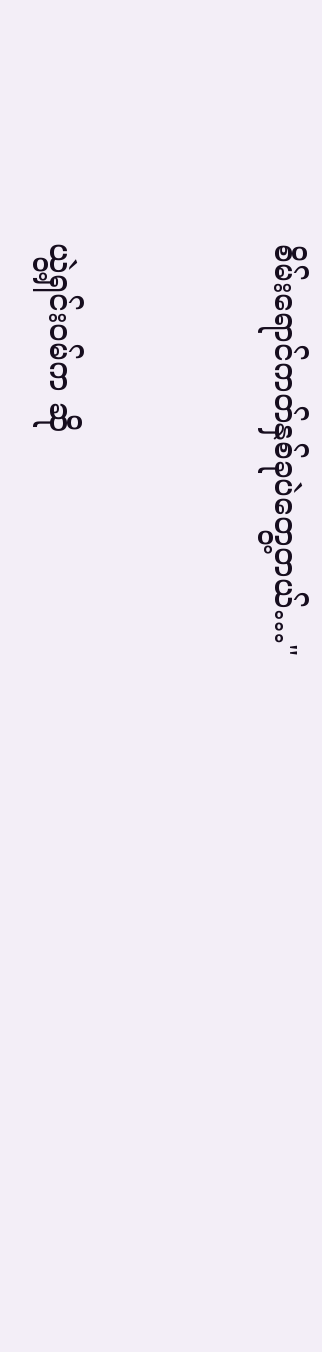စိမ်းရောင်ကတ်နှစ်ခုပဲတွေ့တယ်…"


ယွဲ့ရှင်းဝမ်က ဆို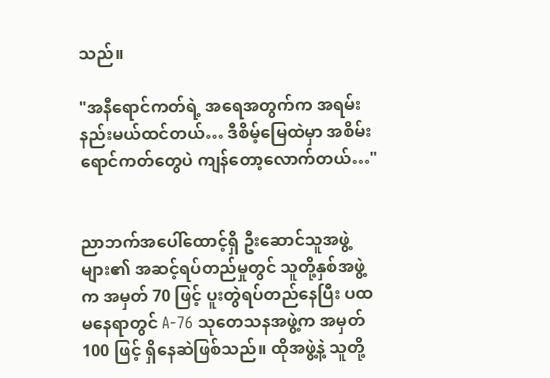သည်။

"အနီရောင်ကတ်ရဲ့ အရေအတွက်က အရမ်းနည်းမယ်ထင်တယ်… ဒီစိမ့်မြေထဲမှာ အစိမ်းရောင်ကတ်တွေပဲ ကျန်တော့လောက်တယ်…"


ညာဘက်အပေါ်ထောင့်ရှိ ဦးဆောင်သူအဖွဲ့များ၏ အဆင့်ရပ်တည်မှုတွင် သူတို့နှစ်အဖွဲ့က အမှတ် 70 ဖြင့် ပူးတွဲရပ်တည်နေပြီး ပထမနေရာတွင် A-76 သုတေသနအဖွဲ့က အမှတ် 100 ဖြင့် ရှိနေဆဲဖြစ်သည်။ ထိုအဖွဲ့နဲ့ သူတို့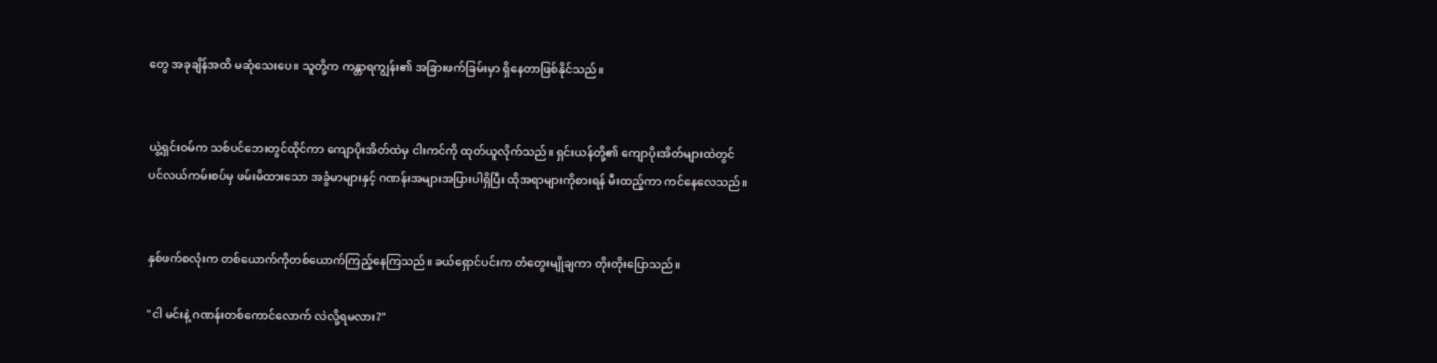တွေ အခုချိန်အထိ မဆုံသေးပေ။ သူတို့က ကန္တာရကျွန်း၏ အခြားဖက်ခြမ်းမှာ ရှိနေတာဖြစ်နိုင်သည်။


ယွဲ့ရှင်းဝမ်က သစ်ပင်ဘေးတွင်ထိုင်ကာ ကျောပိုးအိတ်ထဲမှ ငါးကင်ကို ထုတ်ယူလိုက်သည်။ ရှင်းယန်တို့၏ ကျောပိုးအိတ်များထဲတွင် ပင်လယ်ကမ်းစပ်မှ ဖမ်းမိထားသော အခွံမာများနှင့် ဂဏန်းအများအပြားပါရှိပြီး ထိုအရာများကိုစားရန် မီးထည့်ကာ ကင်နေလေသည်။


နှစ်ဖက်စလုံးက တစ်ယောက်ကိုတစ်ယောက်ကြည့်နေကြသည်။ ခယ်ရှောင်ပင်းက တံတွေးမျိုချကာ တိုးတိုးပြောသည်။

"ငါ မင်းနဲ့ ဂဏန်းတစ်ကောင်လောက် လဲလို့ရမလား?"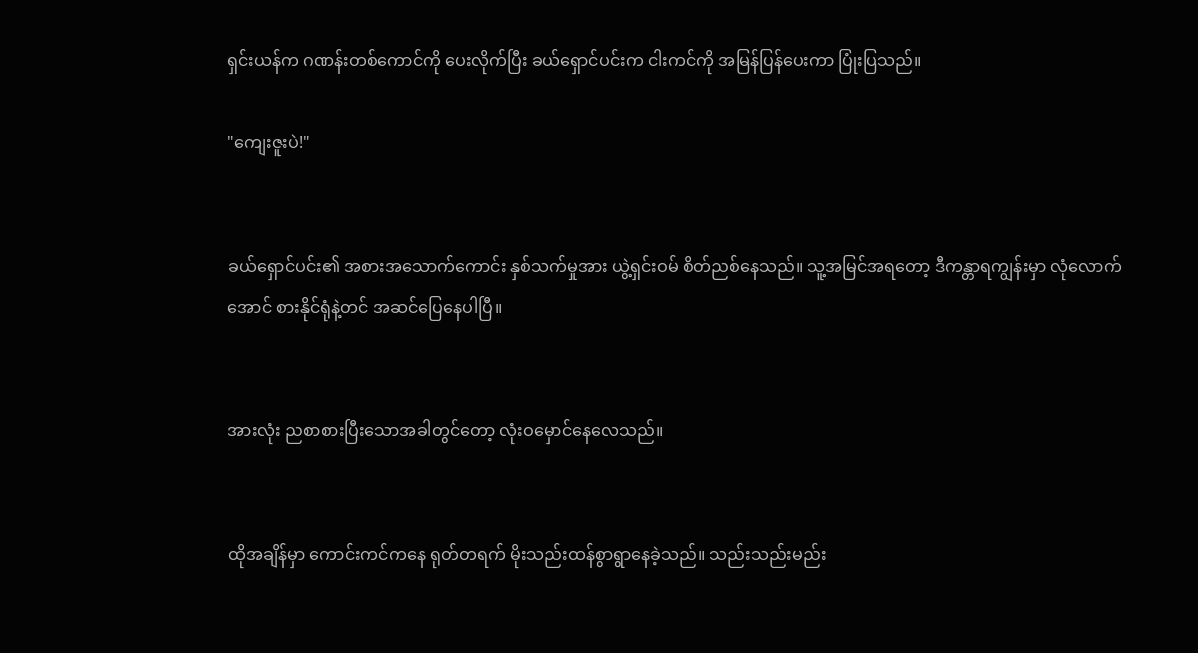ရှင်းယန်က ဂဏန်းတစ်ကောင်ကို ပေးလိုက်ပြီး ခယ်ရှောင်ပင်းက ငါးကင်ကို အမြန်ပြန်ပေးကာ ပြုံးပြသည်။

"ကျေးဇူးပဲ!"


ခယ်ရှောင်ပင်း၏ အစားအသောက်ကောင်း နှစ်သက်မှုအား ယွဲ့ရှင်းဝမ် စိတ်ညစ်နေသည်။ သူ့အမြင်အရတော့ ဒီကန္တာရကျွန်းမှာ လုံလောက်အောင် စားနိုင်ရုံနဲ့တင် အဆင်ပြေနေပါပြီ။


အားလုံး ညစာစားပြီးသောအခါတွင်တော့ လုံးဝမှောင်နေလေသည်။


ထိုအချိန်မှာ ကောင်းကင်ကနေ ရုတ်တရက် မိုးသည်းထန်စွာရွာနေခဲ့သည်။ သည်းသည်းမည်း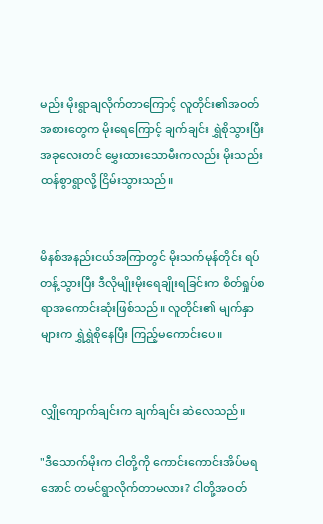မည်း မိုးရွာချလိုက်တာကြောင့် လူတိုင်း၏အဝတ်အစားတွေက မိုးရေကြောင့် ချက်ချင်း ရွှဲစိုသွားပြီး အခုလေးတင် မွှေးထားသောမီးကလည်း မိုးသည်းထန်စွာရွာလို့ ငြိမ်းသွားသည်။


မိနစ်အနည်းငယ်အကြာတွင် မိုးသက်မုန်တိုင်း ရပ်တန့်သွားပြီး ဒီလိုမျိုးမိုးရေချိုးရခြင်းက စိတ်ရှုပ်စရာအကောင်းဆုံးဖြစ်သည်။ လူတိုင်း၏ မျက်နှာများက ရွှဲရွှဲစိုနေပြီး ကြည့်မကောင်းပေ။


လျှိုကျောက်ချင်းက ချက်ချင်း ဆဲလေသည်။

"ဒီသောက်မိုးက ငါတို့ကို ကောင်းကောင်းအိပ်မရအောင် တမင်ရွာလိုက်တာမလား? ငါတို့အဝတ်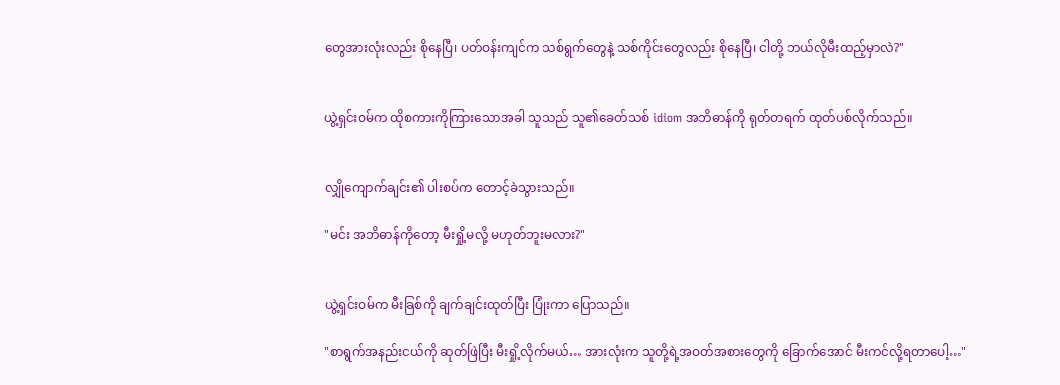တွေအားလုံးလည်း စိုနေပြီ၊ ပတ်ဝန်းကျင်က သစ်ရွက်တွေနဲ့ သစ်ကိုင်းတွေလည်း စိုနေပြီ၊ ငါတို့ ဘယ်လိုမီးထည့်မှာလဲ?"


ယွဲ့ရှင်းဝမ်က ထိုစကားကိုကြားသောအခါ သူသည် သူ၏ခေတ်သစ် idiom အဘိဓာန်ကို ရုတ်တရက် ထုတ်ပစ်လိုက်သည်။


လျှိုကျောက်ချင်း၏ ပါးစပ်က တောင့်ခဲသွားသည်။

"မင်း အဘိဓာန်ကိုတော့ မီးရှို့မလို့ မဟုတ်ဘူးမလား?"


ယွဲ့ရှင်းဝမ်က မီးခြစ်ကို ချက်ချင်းထုတ်ပြီး ပြုံးကာ ပြောသည်။

"စာရွက်အနည်းငယ်ကို ဆုတ်ဖြဲပြီး မီးရှို့လိုက်မယ်… အားလုံးက သူတို့ရဲ့အဝတ်အစားတွေကို ခြောက်အောင် မီးကင်လို့ရတာပေါ့…"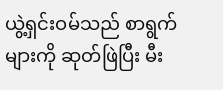ယွဲ့ရှင်းဝမ်သည် စာရွက်များကို ဆုတ်ဖြဲပြီး မီး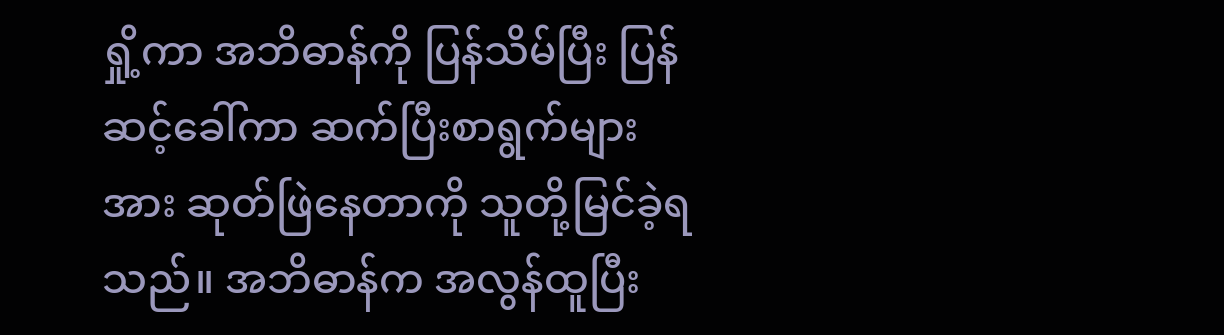ရှို့ကာ အဘိဓာန်ကို ပြန်သိမ်ပြီး ပြန်ဆင့်ခေါ်ကာ ဆက်ပြီးစာရွက်များအား ဆုတ်ဖြဲနေတာကို သူတို့မြင်ခဲ့ရသည်။ အဘိဓာန်က အလွန်ထူပြီး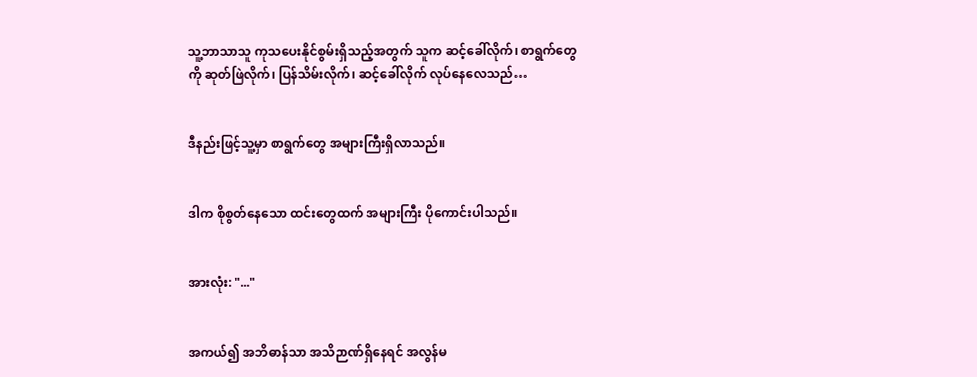သူ့ဘာသာသူ ကုသပေးနိုင်စွမ်းရှိသည့်အတွက် သူက ဆင့်ခေါ်လိုက်၊ စာရွက်တွေကို ဆုတ်ဖြဲလိုက်၊ ပြန်သိမ်းလိုက်၊ ဆင့်ခေါ်လိုက် လုပ်နေလေသည်…


ဒီနည်းဖြင့်သူ့မှာ စာရွက်တွေ အများကြီးရှိလာသည်။


ဒါက စိုစွတ်နေသော ထင်းတွေထက် အများကြီး ပိုကောင်းပါသည်။


အားလုံး: "..."


အကယ်၍ အဘိဓာန်သာ အသိဉာဏ်ရှိနေရင် အလွန်မ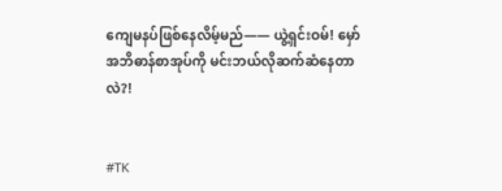ကျေမနပ်ဖြစ်နေလိမ့်မည်—— ယွဲ့ရှင်းဝမ်! မှော်အဘိဓာန်စာအုပ်ကို မင်းဘယ်လိုဆက်ဆံနေတာလဲ?!


#TK